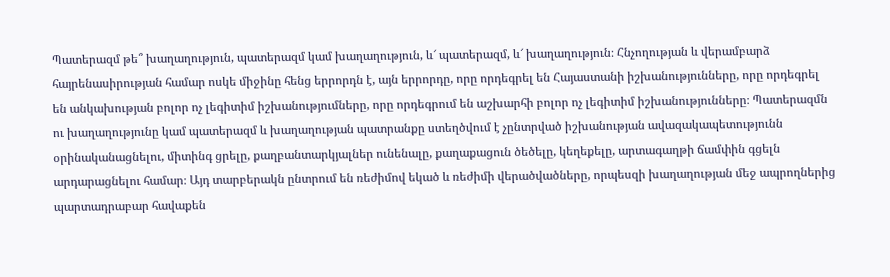Պատերազմ թե՞ խաղաղություն, պատերազմ կամ խաղաղություն, և՜ պատերազմ, և՜ խաղաղություն։ Հնչողության և վերամբարձ հայրենասիրության համար ոսկե միջինը հենց երրորդն է, այն երրորդը, որը որդեգրել են Հայաստանի իշխանությունները, որը որդեգրել են անկախության բոլոր ոչ լեգիտիմ իշխանությումները, որը որդեգրում են աշխարհի բոլոր ոչ լեգիտիմ իշխանությունները։ Պատերազմն ու խաղաղությունը կամ պատերազմ և խաղաղության պատրանքը ստեղծվում է չընտրված իշխանության ավազակապետությունն օրինականացնելու, միտինգ ցրելը, քաղբանտարկյալներ ունենալը, քաղաքացուն ծեծելը, կեղեքելը, արտագաղթի ճամփին գցելն արդարացնելու համար։ Այդ տարբերակն ընտրում են ռեժիմով եկած և ռեժիմի վերածվածները, որպեսզի խաղաղության մեջ ապրողներից պարտադրաբար հավաքեն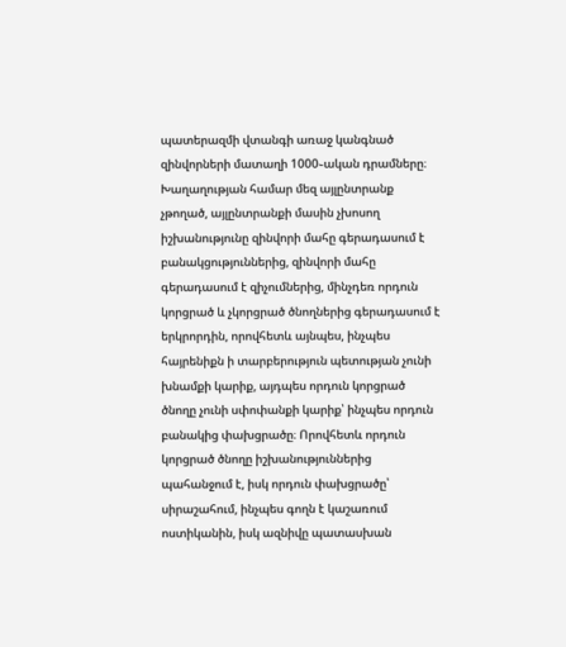պատերազմի վտանգի առաջ կանգնած զինվորների մատաղի 1000֊ական դրամները։ Խաղաղության համար մեզ այլընտրանք չթողած, այլընտրանքի մասին չխոսող իշխանությունը զինվորի մահը գերադասում է բանակցություններից, զինվորի մահը գերադասում է զիչումներից, մինչդեռ որդուն կորցրած և չկորցրած ծնողներից գերադասում է երկրորդին, որովհետև այնպես, ինչպես հայրենիքն ի տարբերություն պետության չունի խնամքի կարիք, այդպես որդուն կորցրած ծնողը չունի սփոփանքի կարիք՝ ինչպես որդուն բանակից փախցրածը։ Որովհետև որդուն կորցրած ծնողը իշխանություններից պահանջում է, իսկ որդուն փախցրածը՝ սիրաշահում, ինչպես գողն է կաշառում ոստիկանին, իսկ ազնիվը պատասխան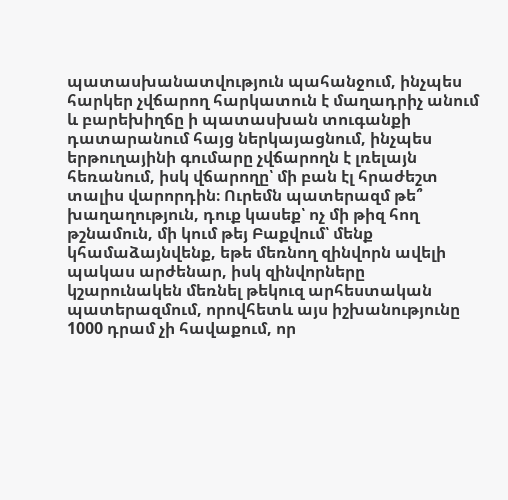պատասխանատվություն պահանջում, ինչպես հարկեր չվճարող հարկատուն է մաղադրիչ անում և բարեխիղճը ի պատասխան տուգանքի դատարանում հայց ներկայացնում, ինչպես երթուղայինի գումարը չվճարողն է լռելայն հեռանում, իսկ վճարողը՝ մի բան էլ հրաժեշտ տալիս վարորդին։ Ուրեմն պատերազմ թե՞ խաղաղություն, դուք կասեք՝ ոչ մի թիզ հող թշնամուն, մի կում թեյ Բաքվում՝ մենք կհամաձայնվենք, եթե մեռնող զինվորն ավելի պակաս արժենար, իսկ զինվորները կշարունակեն մեռնել թեկուզ արհեստական պատերազմում, որովհետև այս իշխանությունը 1000 դրամ չի հավաքում, որ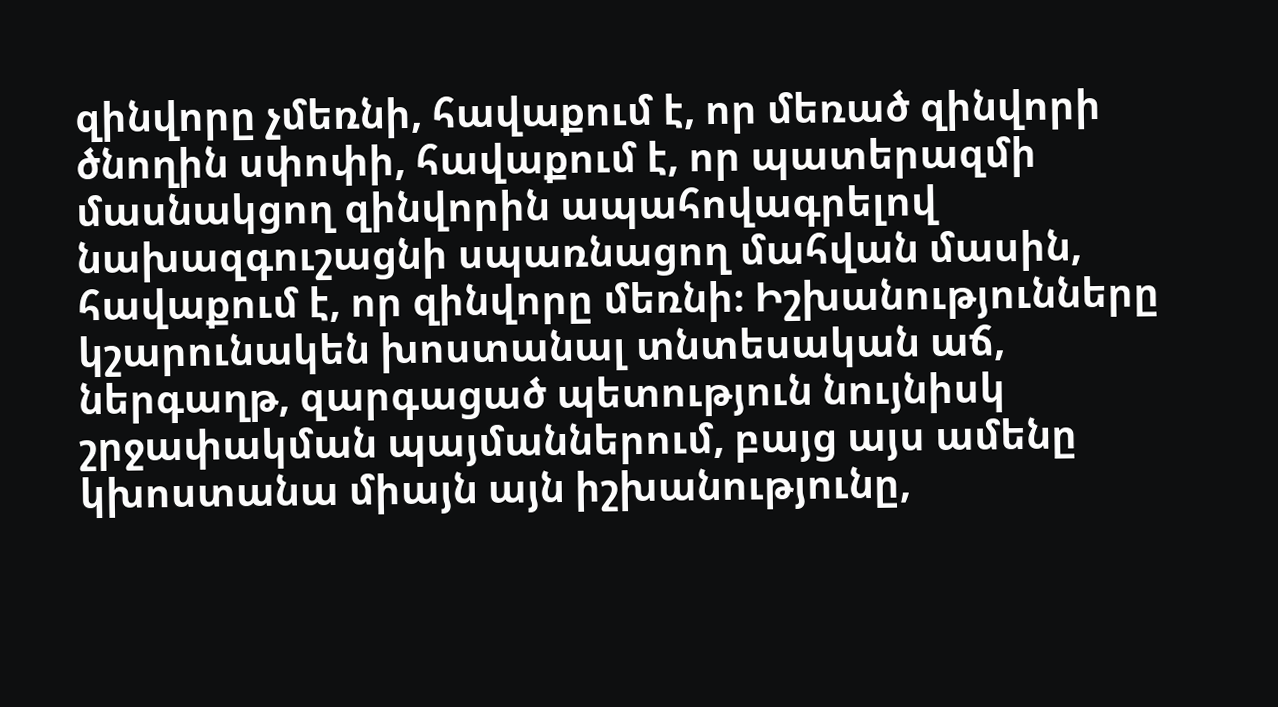զինվորը չմեռնի, հավաքում է, որ մեռած զինվորի ծնողին սփոփի, հավաքում է, որ պատերազմի մասնակցող զինվորին ապահովագրելով նախազգուշացնի սպառնացող մահվան մասին, հավաքում է, որ զինվորը մեռնի։ Իշխանությունները կշարունակեն խոստանալ տնտեսական աճ, ներգաղթ, զարգացած պետություն նույնիսկ շրջափակման պայմաններում, բայց այս ամենը կխոստանա միայն այն իշխանությունը,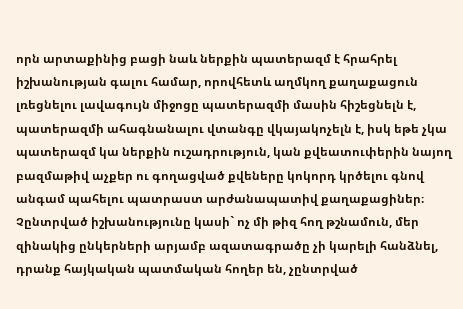որն արտաքինից բացի նաև ներքին պատերազմ է հրահրել իշխանության գալու համար, որովհետև աղմկող քաղաքացուն լռեցնելու լավագույն միջոցը պատերազմի մասին հիշեցնելն է, պատերազմի ահագնանալու վտանգը վկայակոչելն է, իսկ եթե չկա պատերազմ կա ներքին ուշադրություն, կան քվեատուփերին նայող բազմաթիվ աչքեր ու գողացված քվեները կոկորդ կրծելու գնով անգամ պահելու պատրաստ արժանապատիվ քաղաքացիներ։ Չընտրված իշխանությունը կասի` ոչ մի թիզ հող թշնամուն, մեր զինակից ընկերների արյամբ ազատագրածը չի կարելի հանձնել, դրանք հայկական պատմական հողեր են, չընտրված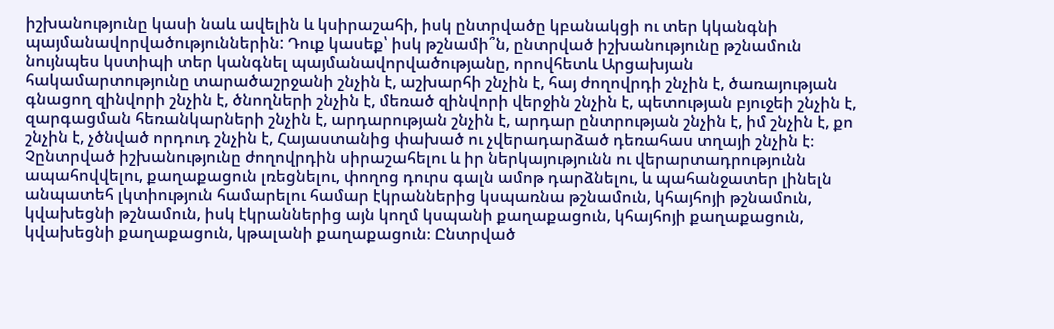իշխանությունը կասի նաև ավելին և կսիրաշահի, իսկ ընտրվածը կբանակցի ու տեր կկանգնի պայմանավորվածություններին: Դուք կասեք՝ իսկ թշնամի՞ն, ընտրված իշխանությունը թշնամուն նույնպես կստիպի տեր կանգնել պայմանավորվածությանը, որովհետև Արցախյան հակամարտությունը տարածաշրջանի շնչին է, աշխարհի շնչին է, հայ ժողովրդի շնչին է, ծառայության գնացող զինվորի շնչին է, ծնողների շնչին է, մեռած զինվորի վերջին շնչին է, պետության բյուջեի շնչին է, զարգացման հեռանկարների շնչին է, արդարության շնչին է, արդար ընտրության շնչին է, իմ շնչին է, քո շնչին է, չծնված որդուդ շնչին է, Հայաստանից փախած ու չվերադարձած դեռահաս տղայի շնչին է։ Չընտրված իշխանությունը ժողովրդին սիրաշահելու և իր ներկայությունն ու վերարտադրությունն ապահովվելու, քաղաքացուն լռեցնելու, փողոց դուրս գալն ամոթ դարձնելու, և պահանջատեր լինելն անպատեհ լկտիություն համարելու համար էկրաններից կսպառնա թշնամուն, կհայհոյի թշնամուն, կվախեցնի թշնամուն, իսկ էկրաններից այն կողմ կսպանի քաղաքացուն, կհայհոյի քաղաքացուն, կվախեցնի քաղաքացուն, կթալանի քաղաքացուն։ Ընտրված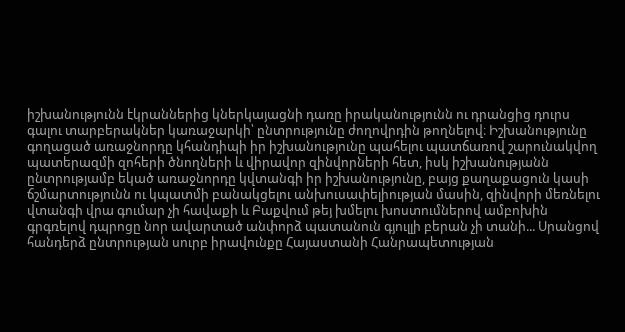իշխանությունն էկրաններից կներկայացնի դառը իրականությունն ու դրանցից դուրս գալու տարբերակներ կառաջարկի՝ ընտրությունը ժողովրդին թողնելով։ Իշխանությունը գողացած առաջնորդը կհանդիպի իր իշխանությունը պահելու պատճառով շարունակվող պատերազմի զոհերի ծնողների և վիրավոր զինվորների հետ, իսկ իշխանությանն ընտրությամբ եկած առաջնորդը կվտանգի իր իշխանությունը, բայց քաղաքացուն կասի ճշմարտությունն ու կպատմի բանակցելու անխուսափելիության մասին, զինվորի մեռնելու վտանգի վրա գումար չի հավաքի և Բաքվում թեյ խմելու խոստումներով ամբոխին գրգռելով դպրոցը նոր ավարտած անփորձ պատանուն գյուլլի բերան չի տանի... Սրանցով հանդերձ ընտրության սուրբ իրավունքը Հայաստանի Հանրապետության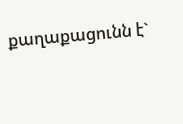քաղաքացունն է`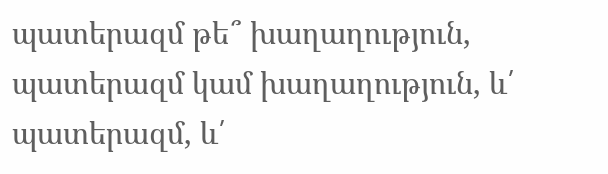պատերազմ թե՞ խաղաղություն, պատերազմ կամ խաղաղություն, և՛ պատերազմ, և՛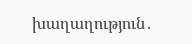խաղաղություն․